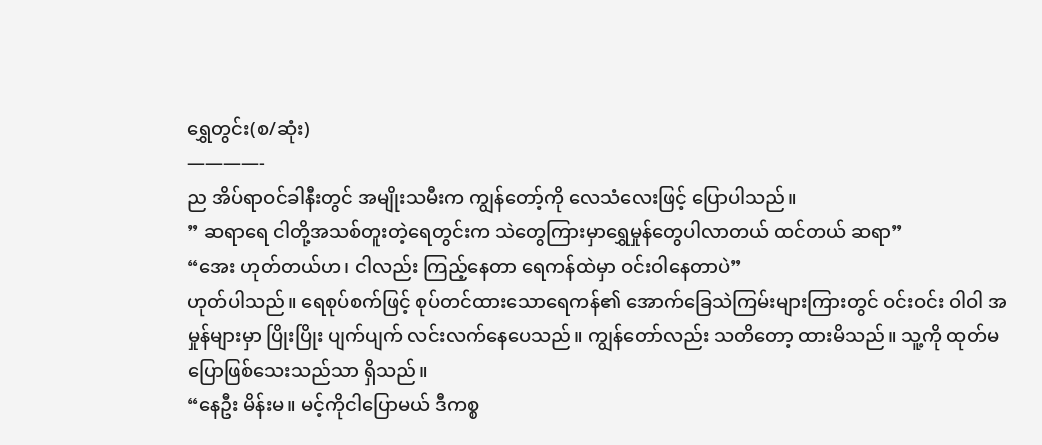ရွှေတွင်း(စ/ဆုံး)
————-
ည အိပ်ရာဝင်ခါနီးတွင် အမျိုးသမီးက ကျွန်တော့်ကို လေသံလေးဖြင့် ပြောပါသည်။
” ဆရာရေ ငါတို့အသစ်တူးတဲ့ရေတွင်းက သဲတွေကြားမှာရွှေမှုန်တွေပါလာတယ် ထင်တယ် ဆရာ”
“အေး ဟုတ်တယ်ဟ၊ ငါလည်း ကြည့်နေတာ ရေကန်ထဲမှာ ဝင်းဝါနေတာပဲ”
ဟုတ်ပါသည်။ ရေစုပ်စက်ဖြင့် စုပ်တင်ထားသောရေကန်၏ အောက်ခြေသဲကြမ်းများကြားတွင် ဝင်းဝင်း ဝါဝါ အမှုန်များမှာ ပြိုးပြိုး ပျက်ပျက် လင်းလက်နေပေသည်။ ကျွန်တော်လည်း သတိတော့ ထားမိသည်။ သူ့ကို ထုတ်မပြောဖြစ်သေးသည်သာ ရှိသည်။
“နေဦး မိန်းမ။ မင့်ကိုငါပြောမယ် ဒီကစ္စ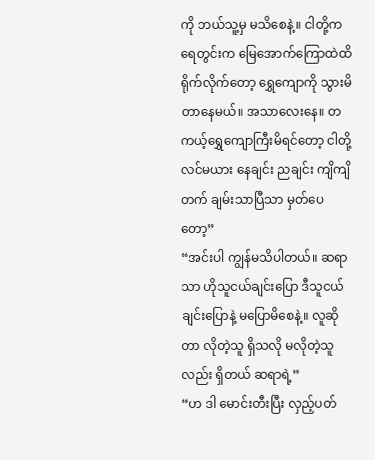ကို ဘယ်သူ့မှ မသိစေနဲ့။ ငါတို့က ရေတွင်းက မြေအောက်ကြောထဲထိ ရိုက်လိုက်တော့ ရွှေကျောကို သွားမိတာနေမယ်။ အသာလေးနေ။ တကယ့်ရွှေကျောကြီးမိရင်တော့ ငါတို့လင်မယား နေချင်း ညချင်း ကျိကျိတက် ချမ်းသာပြီသာ မှတ်ပေတော့”
“အင်းပါ ကျွန်မသိပါတယ်။ ဆရာသာ ဟိုသူငယ်ချင်းပြော ဒီသူငယ်ချင်းပြောနဲ့ မပြောမိစေနဲ့။ လူဆိုတာ လိုတဲ့သူ ရှိသလို မလိုတဲ့သူလည်း ရှိတယ် ဆရာရဲ့”
“ဟ ဒါ မောင်းတီးပြီး လှည့်ပတ်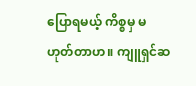ပြောရမယ့် ကိစ္စမှ မဟုတ်တာဟ။ ကျူရှင်ဆ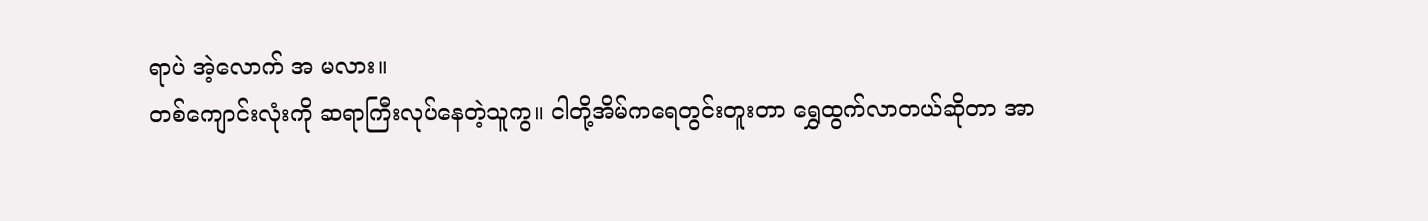ရာပဲ အဲ့လောက် အ မလား။
တစ်ကျောင်းလုံးကို ဆရာကြီးလုပ်နေတဲ့သူကွ။ ငါတို့အိမ်ကရေတွင်းတူးတာ ရွှေထွက်လာတယ်ဆိုတာ အာ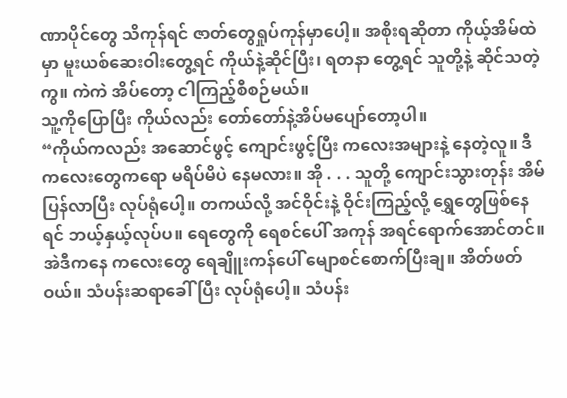ဏာပိုင်တွေ သိကုန်ရင် ဇာတ်တွေရှုပ်ကုန်မှာပေါ့။ အစိုးရဆိုတာ ကိုယ့်အိမ်ထဲမှာ မူးယစ်ဆေးဝါးတွေ့ရင် ကိုယ်နဲ့ဆိုင်ပြီး၊ ရတနာ တွေ့ရင် သူတို့နဲ့ ဆိုင်သတဲ့ကွ။ ကဲကဲ အိပ်တော့ ငါကြည့်စီစဉ်မယ်။
သူ့ကိုပြောပြီး ကိုယ်လည်း တော်တော်နဲ့အိပ်မပျော်တော့ပါ။
“ကိုယ်ကလည်း အဆောင်ဖွင့် ကျောင်းဖွင့်ပြီး ကလေးအများနဲ့ နေတဲ့လူ။ ဒီကလေးတွေကရော မရိပ်မိပဲ နေမလား။ အို . . . သူတို့ ကျောင်းသွားတုန်း အိမ်ပြန်လာပြီး လုပ်ရုံပေါ့။ တကယ်လို့ အင်ဝိုင်းနဲ့ ဝိုင်းကြည့်လို့ ရွှေတွေဖြစ်နေရင် ဘယ့်နှယ့်လုပ်ပ။ ရေတွေကို ရေစင်ပေါ် အကုန် အရင်ရောက်အောင်တင်။ အဲဒီကနေ ကလေးတွေ ရေချိူးကန်ပေါ် မျောစင်စောက်ပြီးချ။ အိတ်ဖတ်ဝယ်။ သံပန်းဆရာခေါ်ပြီး လုပ်ရုံပေါ့။ သံပန်း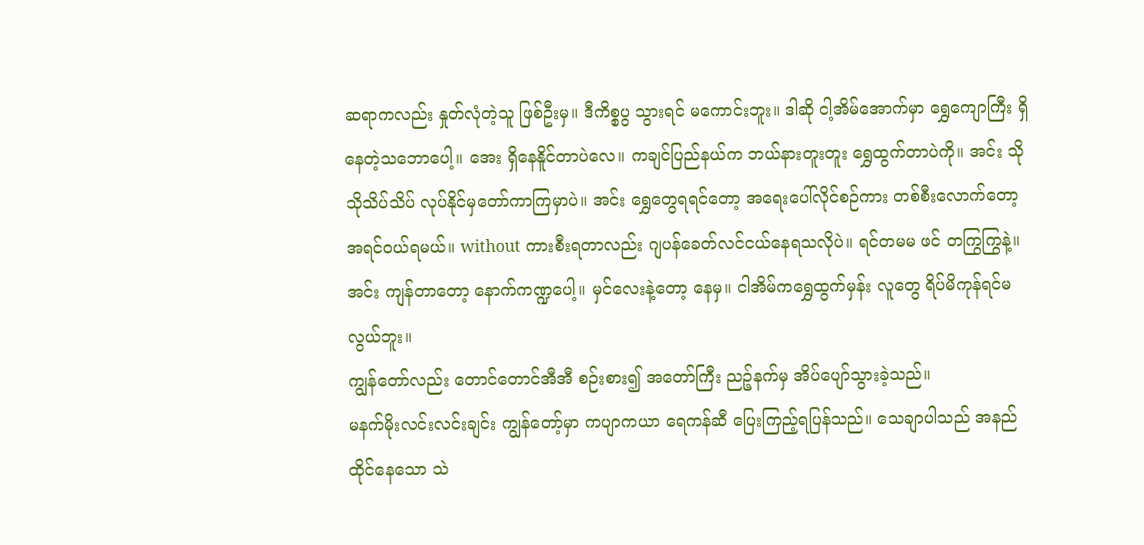ဆရာကလည်း နှုတ်လုံတဲ့သူ ဖြစ်ဦးမှ။ ဒီကိစ္စပွ သွားရင် မကောင်းဘူး။ ဒါဆို ငါ့အိမ်အောက်မှာ ရွှေကျောကြီး ရှိနေတဲ့သဘောပေါ့။ အေး ရှိနေနိူင်တာပဲလေ။ ကချင်ပြည်နယ်က ဘယ်နားတူးတူး ရွှေထွက်တာပဲကို။ အင်း သိုသိုသိပ်သိပ် လုပ်နိုင်မှတော်ကာကြမှာပဲ။ အင်း ရွှေတွေရရင်တော့ အရေးပေါ်လိုင်စဉ်ကား တစ်စီးလောက်တော့အရင်ဝယ်ရမယ်။ without ကားစီးရတာလည်း ဂျပန်ခေတ်လင်ငယ်နေရသလိုပဲ။ ရင်တမမ ဖင် တကြွကြွနဲ့။ အင်း ကျန်တာတော့ နောက်ကဏ္ဍပေါ့။ မှင်လေးနဲ့တော့ နေမှ။ ငါအိမ်ကရွှေထွက်မှန်း လူတွေ ရိပ်မိကုန်ရင်မလွယ်ဘူး။
ကျွန်တော်လည်း တောင်တောင်အီအီ စဉ်းစား၍ အတော်ကြီး ညဉ့်နက်မှ အိပ်ပျော်သွားခဲ့သည်။
မနက်မိုးလင်းလင်းချင်း ကျွန်တော့်မှာ ကပျာကယာ ရေကန်ဆီ ပြေးကြည့်ရပြန်သည်။ သေချာပါသည် အနည်ထိုင်နေသော သဲ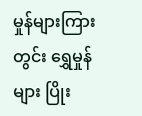မှုန်များကြားတွင်း ရွှေမှုန်များ ပြိုး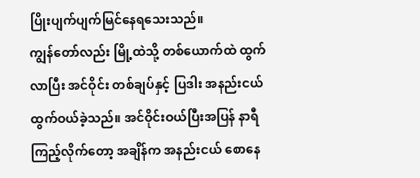ပြိုးပျက်ပျက်မြင်နေရသေးသည်။
ကျွန်တော်လည်း မြို့ထဲသို့ တစ်ယောက်ထဲ ထွက်လာပြီး အင်ဝိုင်း တစ်ချပ်နှင့် ပြဒါး အနည်းငယ် ထွက်ဝယ်ခဲ့သည်။ အင်ဝိုင်းဝယ်ပြီးအပြန် နာရီ ကြည့်လိုက်တော့ အချိန်က အနည်းငယ် စောနေ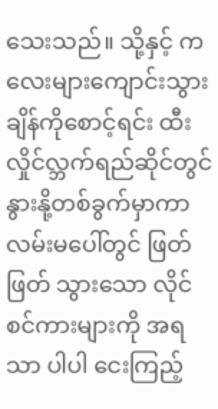သေးသည်။ သို့နှင့် ကလေးများကျောင်းသွားချိန်ကိုစောင့်ရင်း ထီးလှိုင်လ္ဘက်ရည်ဆိုင်တွင် နွားနို့တစ်ခွက်မှာကာ လမ်းမပေါ်တွင် ဖြတ်ဖြတ် သွားသော လိုင်စင်ကားများကို အရသာ ပါပါ ငေးကြည့်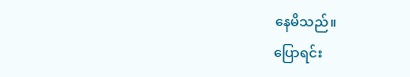နေမိသည်။
ပြောရင်း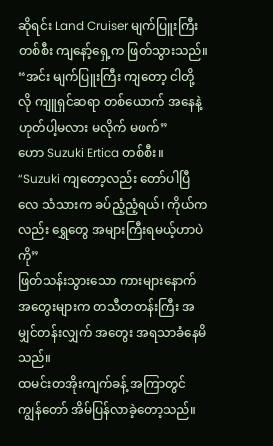ဆိုရင်း Land Cruiser မျက်ပြူးကြီး တစ်စီး ကျနော့်ရှေ့က ဖြတ်သွားသည်။
“အင်း မျက်ပြူးကြီး ကျတော့ ငါတို့လို ကျူရှင်ဆရာ တစ်ယောက် အနေနဲ့ ဟုတ်ပါ့မလား မလိုက် မဖက်”
ဟော Suzuki Ertica တစ်စီး။
“Suzuki ကျတော့လည်း တော်ပါပြီလေ သံသားက ခပ်ညံ့ညံ့ရယ်၊ ကိုယ်ကလည်း ရွှေတွေ အများကြီးရမယ့်ဟာပဲကို”
ဖြတ်သန်းသွားသော ကားများနောက် အတွေးများက တသီတတန်းကြီး အမျှင်တန်းလျှက် အတွေး အရသာခံနေမိသည်။
ထမင်းတအိုးကျက်ခန့် အကြာတွင် ကျွန်တော် အိမ်ပြန်လာခဲ့တော့သည်။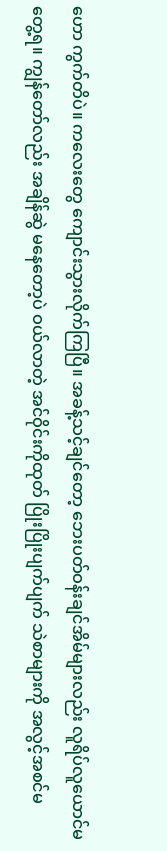ဟော ကွက်တိပဲ။ ကလေးတွေ ကျောင်းသွားလိုက်ကြပြီ။ အခန့်သင့်ချင်တော့ ဘေးပတ်ဝန်းချင်အိမ်များလည်း လူရိပ်လူယောင်မတွေ့ရ။ ကျွန်တော်လည်း အချိန်ဆွဲ မနေတော့ပဲ ဝယ်လာတဲ့ အင်ဝိုင်းကိုထုတ် ပြိုးပြိုးပျက်ပျက် သဲစာများကို အလွင့်အစင်မ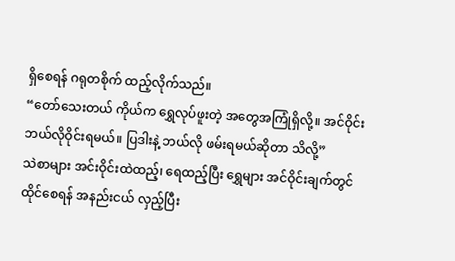ရှိစေရန် ဂရုတစိုက် ထည့်လိုက်သည်။
“တော်သေးတယ် ကိုယ်က ရွှေလုပ်ဖူးတဲ့ အတွေအကြုံရှိလို့။ အင်ဝိုင်း ဘယ်လိုဝိုင်းရမယ်။ ပြဒါးနဲ့ ဘယ်လို ဖမ်းရမယ်ဆိုတာ သိလို့”
သဲစာများ အင်းဝိုင်းထဲထည့်၊ ရေထည့်ပြီး ရွှေများ အင်ဝိုင်းချက်တွင်ထိုင်စေရန် အနည်းငယ် လှည့်ပြီး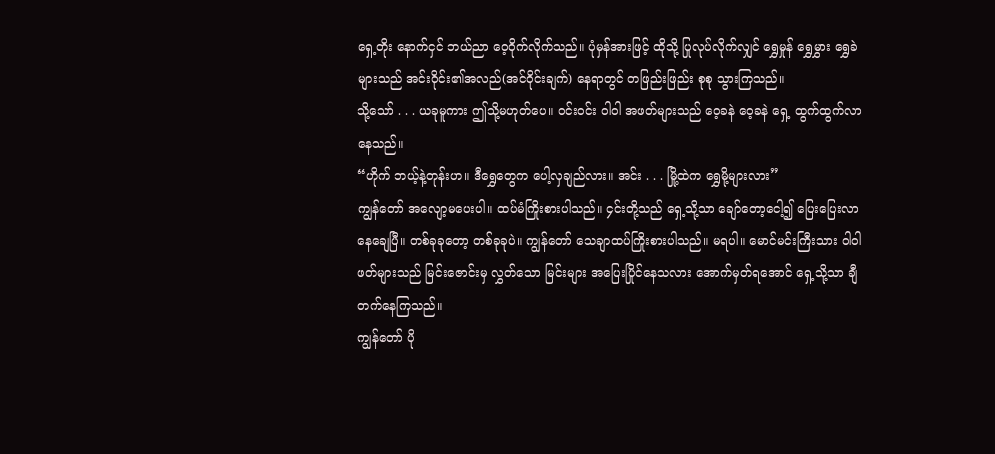ရှေ့တိုး နောက်ငှင် ဘယ်ညာ ဝေ့ဝိုက်လိုက်သည်။ ပုံမှန်အားဖြင့် ထိုသို့ ပြုလုပ်လိုက်လျှင် ရွှေမှုန် ရွှေမွှား ရွှေခဲများသည် အင်းဝိုင်း၏အလည်(အင်ဝိုင်းချက်) နေရာတွင် တဖြည်းဖြည်း စုစု သွားကြသည်။
သို့သော် . . . ယခုမူကား ဤသို့မဟုတ်ပေ။ ဝင်းဝင်း ဝါဝါ အဖတ်များသည် ဝေ့ခနဲ ဝေ့ခနဲ ရှေ့ ထွက်ထွက်လာနေသည်။
“ဟိုက် ဘယ့်နဲ့တုန်းဟ။ ဒီရွှေတွေက ပေါ့လှချည်လား။ အင်း . . . မြို့ထဲက ရွှေမို့များလား”
ကျွန်တော် အလျော့မပေးပါ။ ထပ်မံကြိုးစားပါသည်။ ၄င်းတို့သည် ရှေ့သို့သာ ချော်တော့ငေါ့၍ ပြေးပြေးလာနေချေပြီ။ တစ်ခုခုတော့ တစ်ခုခုပဲ။ ကျွန်တော် သေချာထပ်ကြိုးစားပါသည်။ မရပါ။ မောင်မင်းကြီးသား ဝါဝါ ဖတ်များသည် မြင်းဇောင်းမှ လွှတ်သော မြင်းများ အပြေးပြိုင်နေသလား အောက်မှတ်ရအောင် ရှေ့သို့သာ ချီတက်နေကြသည်။
ကျွန်တော် ပို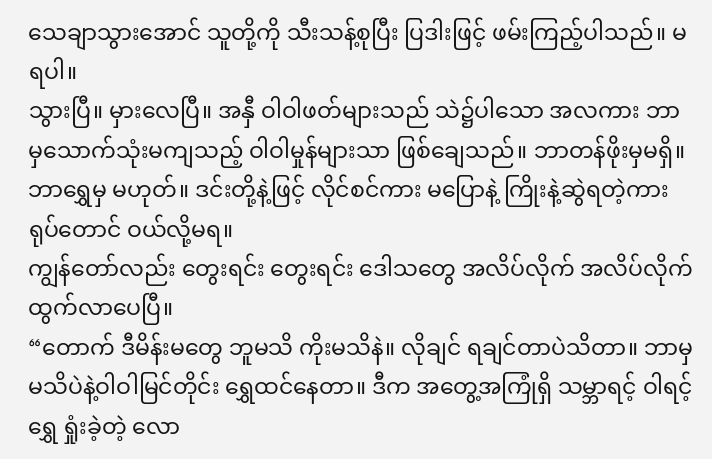သေချာသွားအောင် သူတို့ကို သီးသန့်စုပြီး ပြဒါးဖြင့် ဖမ်းကြည့်ပါသည်။ မရပါ။
သွားပြီ။ မှားလေပြီ။ အနှီ ဝါဝါဖတ်များသည် သဲ၌ပါသော အလကား ဘာမှသောက်သုံးမကျသည့် ဝါဝါမှုန်များသာ ဖြစ်ချေသည်။ ဘာတန်ဖိုးမှမရှိ။ ဘာရွှေမှ မဟုတ်။ ဒင်းတို့နဲ့ဖြင့် လိုင်စင်ကား မပြောနဲ့ ကြိုးနဲ့ဆွဲရတဲ့ကားရုပ်တောင် ဝယ်လို့မရ။
ကျွန်တော်လည်း တွေးရင်း တွေးရင်း ဒေါသတွေ အလိပ်လိုက် အလိပ်လိုက် ထွက်လာပေပြီ။
“တောက် ဒီမိန်းမတွေ ဘူမသိ ကိုးမသိနဲ။ လိုချင် ရချင်တာပဲသိတာ။ ဘာမှမသိပဲနဲ့ဝါဝါမြင်တိုင်း ရွှေထင်နေတာ။ ဒီက အတွေ့အကြုံရှိ သမ္ဘာရင့် ဝါရင့် ရွှေ ရှုံးခဲ့တဲ့ လော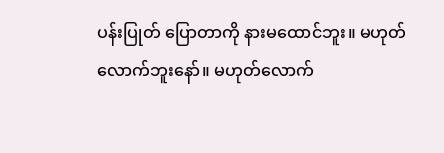ပန်းပြုတ် ပြောတာကို နားမထောင်ဘူး။ မဟုတ်လောက်ဘူးနော်။ မဟုတ်လောက်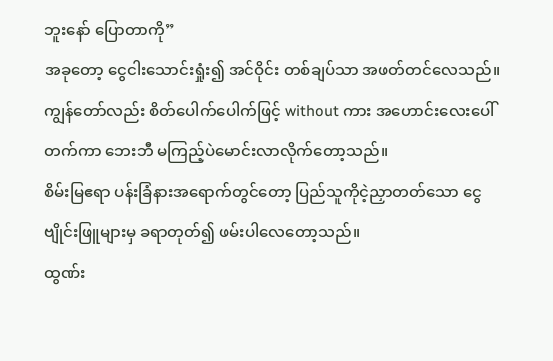ဘူးနော် ပြောတာကို”
အခုတော့ ငွေငါးသောင်းရှုံး၍ အင်ဝိုင်း တစ်ချပ်သာ အဖတ်တင်လေသည်။
ကျွန်တော်လည်း စိတ်ပေါက်ပေါက်ဖြင့် without ကား အဟောင်းလေးပေါ်တက်ကာ ဘေးဘီ မကြည့်ပဲမောင်းလာလိုက်တော့သည်။
စိမ်းမြဧရာ ပန်းခြံနားအရောက်တွင်တော့ ပြည်သူကိုငဲ့ညှာတတ်သော ငွေဗျိုင်းဖြူများမှ ခရာတုတ်၍ ဖမ်းပါလေတော့သည်။
ထွဏ်း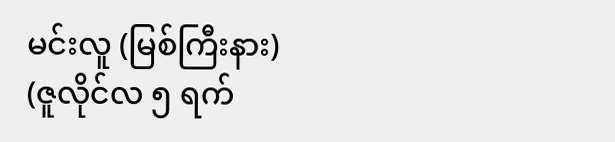မင်းလူ (မြစ်ကြီးနား)
(ဇူလိုင်လ ၅ ရက်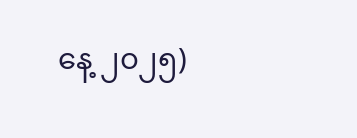နေ့ ၂၀၂၅)